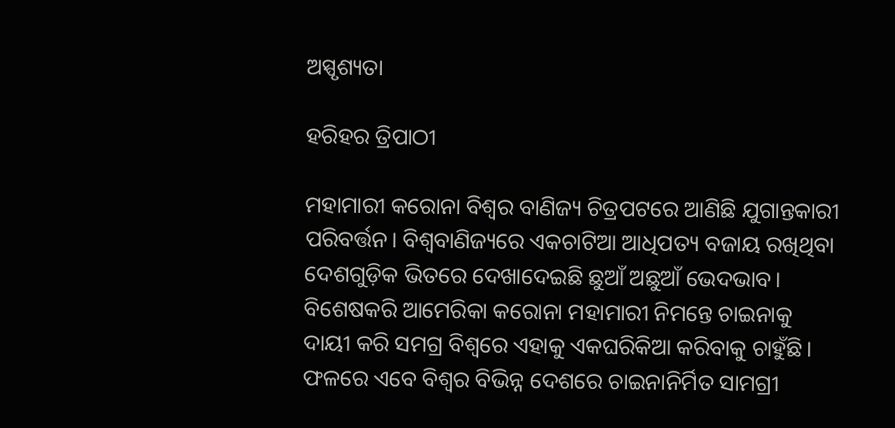ଅସ୍ପୃଶ୍ୟତା

ହରିହର ତ୍ରିପାଠୀ

ମହାମାରୀ କରୋନା ବିଶ୍ୱର ବାଣିଜ୍ୟ ଚିତ୍ରପଟରେ ଆଣିଛି ଯୁଗାନ୍ତକାରୀ ପରିବର୍ତ୍ତନ। ବିଶ୍ୱବାଣିଜ୍ୟରେ ଏକଚାଟିଆ ଆଧିପତ୍ୟ ବଜାୟ ରଖିଥିବା ଦେଶଗୁଡ଼ିକ ଭିତରେ ଦେଖାଦେଇଛି ଛୁଆଁ ଅଛୁଆଁ ଭେଦଭାବ। ବିଶେଷକରି ଆମେରିକା କରୋନା ମହାମାରୀ ନିମନ୍ତେ ଚାଇନାକୁ ଦାୟୀ କରି ସମଗ୍ର ବିଶ୍ୱରେ ଏହାକୁ ଏକଘରିକିଆ କରିବାକୁ ଚାହୁଁଛି। ଫଳରେ ଏବେ ବିଶ୍ୱର ବିଭିନ୍ନ ଦେଶରେ ଚାଇନାନିର୍ମିତ ସାମଗ୍ରୀ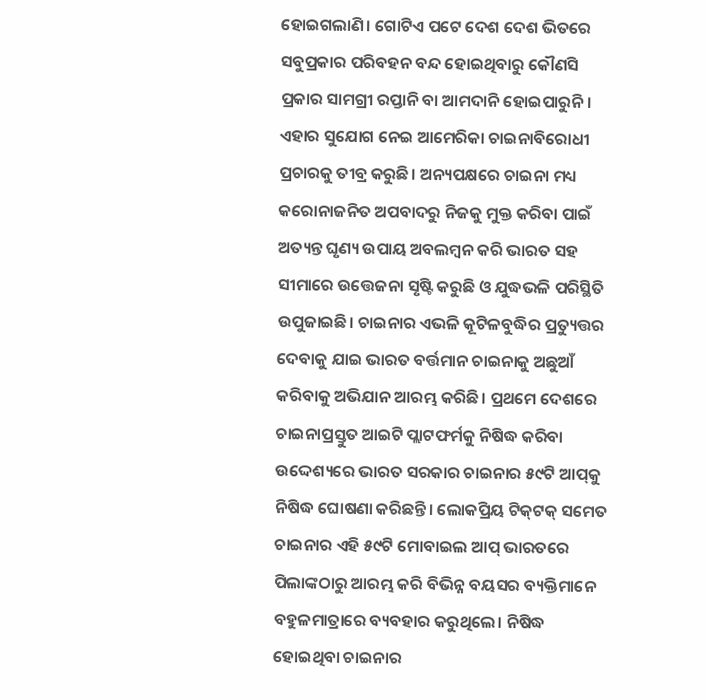ହୋଇଗଲାଣି। ଗୋଟିଏ ପଟେ ଦେଶ ଦେଶ ଭିତରେ ସବୁପ୍ରକାର ପରିବହନ ବନ୍ଦ ହୋଇଥିବାରୁ କୌଣସି ପ୍ରକାର ସାମଗ୍ରୀ ରପ୍ତାନି ବା ଆମଦାନି ହୋଇପାରୁନି। ଏହାର ସୁଯୋଗ ନେଇ ଆମେରିକା ଚାଇନାବିରୋଧୀ ପ୍ରଚାରକୁ ତୀବ୍ର କରୁଛି। ଅନ୍ୟପକ୍ଷରେ ଚାଇନା ମଧ୍ୟ କରୋନାଜନିତ ଅପବାଦରୁ ନିଜକୁ ମୁକ୍ତ କରିବା ପାଇଁ ଅତ୍ୟନ୍ତ ଘୃଣ୍ୟ ଉପାୟ ଅବଲମ୍ବନ କରି ଭାରତ ସହ ସୀମାରେ ଉତ୍ତେଜନା ସୃଷ୍ଟି କରୁଛି ଓ ଯୁଦ୍ଧଭଳି ପରିସ୍ଥିତି ଉପୁଜାଇଛି। ଚାଇନାର ଏଭଳି କୂଟିଳବୁଦ୍ଧିର ପ୍ରତ୍ୟୁତ୍ତର ଦେବାକୁ ଯାଇ ଭାରତ ବର୍ତ୍ତମାନ ଚାଇନାକୁ ଅଛୁଆଁ କରିବାକୁ ଅଭିଯାନ ଆରମ୍ଭ କରିଛି। ପ୍ରଥମେ ଦେଶରେ ଚାଇନାପ୍ରସ୍ତୁତ ଆଇଟି ପ୍ଲାଟଫର୍ମକୁ ନିଷିଦ୍ଧ କରିବା ଉଦ୍ଦେଶ୍ୟରେ ଭାରତ ସରକାର ଚାଇନାର ୫୯ଟି ଆପ୍‌କୁ ନିଷିଦ୍ଧ ଘୋଷଣା କରିଛନ୍ତି। ଲୋକପ୍ରିୟ ଟିକ୍‌ଟକ୍‌ ସମେତ ଚାଇନାର ଏହି ୫୯ଟି ମୋବାଇଲ ଆପ୍‌ ଭାରତରେ ପିଲାଙ୍କଠାରୁ ଆରମ୍ଭ କରି ବିଭିନ୍ନ ବୟସର ବ୍ୟକ୍ତିମାନେ ବହୁଳମାତ୍ରାରେ ବ୍ୟବହାର କରୁଥିଲେ। ନିଷିଦ୍ଧ ହୋଇଥିବା ଚାଇନାର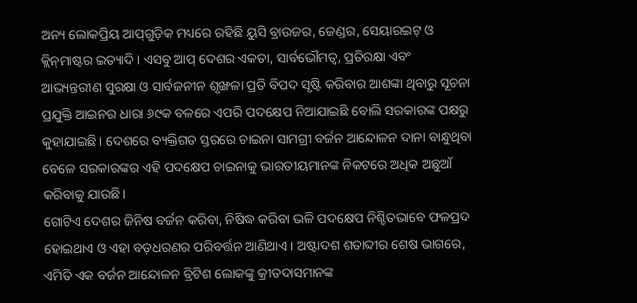ଅନ୍ୟ ଲୋକପ୍ରିୟ ଆପ୍‌ଗୁଡ଼ିକ ମଧ୍ୟରେ ରହିଛି ୟୁସି ବ୍ରାଉଜର, ଜେଣ୍ଡର, ସେୟାରଇଟ୍‌ ଓ କ୍ଲିନ୍‌ମାଷ୍ଟର ଇତ୍ୟାଦି। ଏସବୁ ଆପ୍‌ ଦେଶର ଏକତା, ସାର୍ବଭୌମତ୍ୱ, ପ୍ରତିରକ୍ଷା ଏବଂ ଆଭ୍ୟନ୍ତରୀଣ ସୁରକ୍ଷା ଓ ସାର୍ବଜନୀନ ଶୃଙ୍ଖଳା ପ୍ରତି ବିପଦ ସୃଷ୍ଟି କରିବାର ଆଶଙ୍କା ଥିବାରୁ ସୂଚନା ପ୍ରଯୁକ୍ତି ଆଇନର ଧାରା ୬୯କ ବଳରେ ଏପରି ପଦକ୍ଷେପ ନିଆଯାଇଛି ବୋଲି ସରକାରଙ୍କ ପକ୍ଷରୁ କୁହାଯାଇଛି। ଦେଶରେ ବ୍ୟକ୍ତିଗତ ସ୍ତରରେ ଚାଇନା ସାମଗ୍ରୀ ବର୍ଜନ ଆନ୍ଦୋଳନ ଦାନା ବାନ୍ଧୁଥିବା ବେଳେ ସରକାରଙ୍କର ଏହି ପଦକ୍ଷେପ ଚାଇନାକୁ ଭାରତୀୟମାନଙ୍କ ନିକଟରେ ଅଧିକ ଅଛୁଆଁ କରିବାକୁ ଯାଉଛି।
ଗୋଟିଏ ଦେଶର ଜିନିଷ ବର୍ଜନ କରିବା, ନିଷିଦ୍ଧ କରିବା ଭଳି ପଦକ୍ଷେପ ନିଶ୍ଚିତଭାବେ ଫଳପ୍ରଦ ହୋଇଥାଏ ଓ ଏହା ବଡ଼ଧରଣର ପରିବର୍ତ୍ତନ ଆଣିଥାଏ। ଅଷ୍ଟାଦଶ ଶତାବ୍ଦୀର ଶେଷ ଭାଗରେ, ଏମିତି ଏକ ବର୍ଜନ ଆନ୍ଦୋଳନ ବ୍ରିଟିଶ ଲୋକଙ୍କୁ କ୍ରୀତଦାସମାନଙ୍କ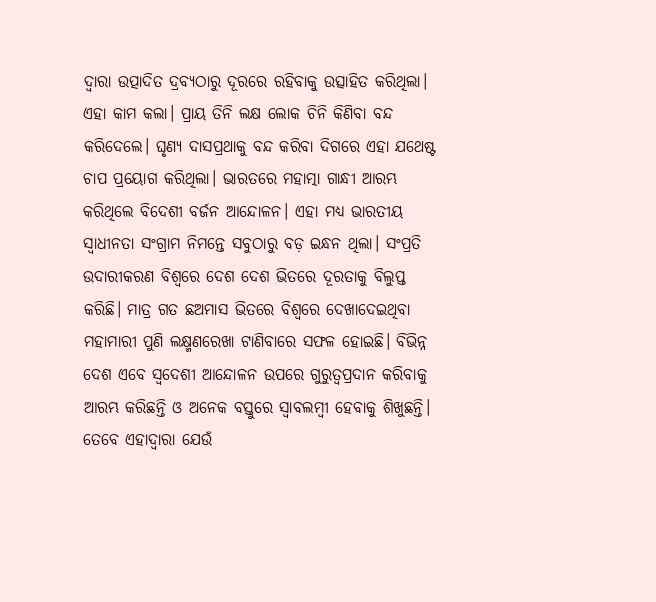ଦ୍ୱାରା ଉତ୍ପାଦିତ ଦ୍ରବ୍ୟଠାରୁ ଦୂରରେ ରହିବାକୁ ଉତ୍ସାହିତ କରିଥିଲା। ଏହା କାମ କଲା। ପ୍ରାୟ ତିନି ଲକ୍ଷ ଲୋକ ଚିନି କିଣିବା ବନ୍ଦ କରିଦେଲେ। ଘୃଣ୍ୟ ଦାସପ୍ରଥାକୁ ବନ୍ଦ କରିବା ଦିଗରେ ଏହା ଯଥେଷ୍ଟ ଚାପ ପ୍ରୟୋଗ କରିଥିଲା। ଭାରତରେ ମହାତ୍ମା ଗାନ୍ଧୀ ଆରମ୍ଭ କରିଥିଲେ ବିଦେଶୀ ବର୍ଜନ ଆନ୍ଦୋଳନ। ଏହା ମଧ୍ୟ ଭାରତୀୟ ସ୍ବାଧୀନତା ସଂଗ୍ରାମ ନିମନ୍ତେ ସବୁଠାରୁ ବଡ଼ ଇନ୍ଧନ ଥିଲା। ସଂପ୍ରତି ଉଦାରୀକରଣ ବିଶ୍ୱରେ ଦେଶ ଦେଶ ଭିତରେ ଦୂରତାକୁ ବିଲୁପ୍ତ କରିଛି। ମାତ୍ର ଗତ ଛଅମାସ ଭିତରେ ବିଶ୍ୱରେ ଦେଖାଦେଇଥିବା ମହାମାରୀ ପୁଣି ଲକ୍ଷ୍ମଣରେଖା ଟାଣିବାରେ ସଫଳ ହୋଇଛି। ବିଭିନ୍ନ ଦେଶ ଏବେ ସ୍ବଦେଶୀ ଆନ୍ଦୋଳନ ଉପରେ ଗୁରୁତ୍ୱପ୍ରଦାନ କରିବାକୁ ଆରମ୍ଭ କରିଛନ୍ତି ଓ ଅନେକ ବସ୍ତୁରେ ସ୍ବାବଲମ୍ବୀ ହେବାକୁ ଶିଖୁଛନ୍ତି। ତେବେ ଏହାଦ୍ୱାରା ଯେଉଁ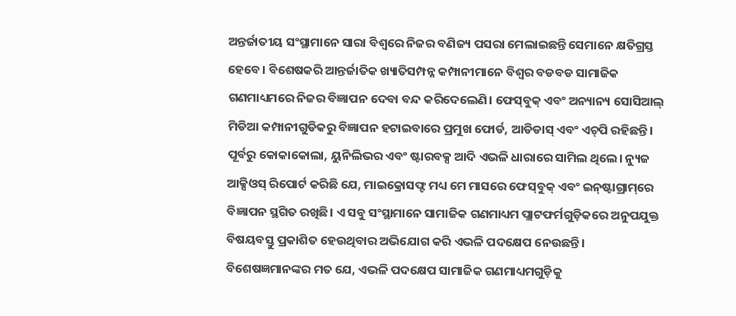ଅନ୍ତର୍ଜାତୀୟ ସଂସ୍ଥାମାନେ ସାରା ବିଶ୍ୱରେ ନିଜର ବଣିଜ୍ୟ ପସରା ମେଲାଇଛନ୍ତି ସେମାନେ କ୍ଷତିଗ୍ରସ୍ତ ହେବେ। ବିଶେଷକରି ଆନ୍ତର୍ଜାତିକ ଖ୍ୟାତିସମ୍ପନ୍ନ କମ୍ପାନୀମାନେ ବିଶ୍ୱର ବଡବଡ ସାମାଜିକ ଗଣମାଧ୍ୟମରେ ନିଜର ବିଜ୍ଞାପନ ଦେବା ବନ୍ଦ କରିଦେଲେଣି। ଫେସ୍‌ବୁକ୍‌ ଏବଂ ଅନ୍ୟାନ୍ୟ ସୋସିଆଲ୍‌ ମିଡିଆ କମ୍ପାନୀଗୁଡିକରୁ ବିଜ୍ଞାପନ ହଟାଇବାରେ ପ୍ରମୁଖ ଫୋର୍ଡ, ଆଡିଡାସ୍‌ ଏବଂ ଏଚ୍‌ପି ରହିଛନ୍ତି। ପୂର୍ବରୁ କୋକାକୋଲା, ୟୁନିଲିଭର ଏବଂ ଷ୍ଟାରବକ୍ସ ଆଦି ଏଭଳି ଧାରାରେ ସାମିଲ ଥିଲେ। ନ୍ୟୁଜ ଆକ୍ସିଓସ୍‌ ରିପୋର୍ଟ କରିଛି ଯେ, ମାଇକ୍ରୋସଫ୍ଟ ମଧ୍ୟ ମେ ମାସରେ ଫେସ୍‌ବୁକ୍‌ ଏବଂ ଇନ୍‌ଷ୍ଟାଗ୍ରାମ୍‌ରେ ବିଜ୍ଞାପନ ସ୍ଥଗିତ ରଖିଛି। ଏ ସବୁ ସଂସ୍ଥାମାନେ ସାମାଜିକ ଗଣମାଧ୍ୟମ ପ୍ଲାଟଫର୍ମଗୁଡ଼ିକରେ ଅନୁପଯୁକ୍ତ ବିଷୟବସ୍ତୁ ପ୍ରକାଶିତ ହେଉଥିବାର ଅଭିଯୋଗ କରି ଏଭଳି ପଦକ୍ଷେପ ନେଉଛନ୍ତି। ବିଶେଷଜ୍ଞମାନଙ୍କର ମତ ଯେ, ଏଭଳି ପଦକ୍ଷେପ ସାମାଜିକ ଗଣମାଧ୍ୟମଗୁଡ଼ିକୁ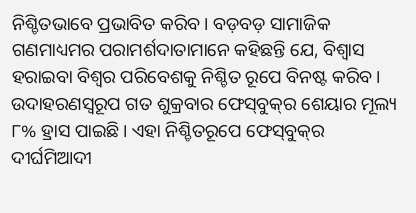ନିଶ୍ଚିତଭାବେ ପ୍ରଭାବିତ କରିବ। ବଡ଼ବଡ଼ ସାମାଜିକ ଗଣମାଧ୍ୟମର ପରାମର୍ଶଦାତାମାନେ କହିଛନ୍ତି ଯେ, ବିଶ୍ୱାସ ହରାଇବା ବିଶ୍ୱର ପରିବେଶକୁ ନିଶ୍ଚିତ ରୂପେ ବିନଷ୍ଟ କରିବ। ଉଦାହରଣସ୍ବରୂପ ଗତ ଶୁକ୍ରବାର ଫେସ୍‌ବୁକ୍‌ର ଶେୟାର ମୂଲ୍ୟ ୮% ହ୍ରାସ ପାଇଛି। ଏହା ନିଶ୍ଚିତରୂପେ ଫେସ୍‌ବୁକ୍‌ର ଦୀର୍ଘମିଆଦୀ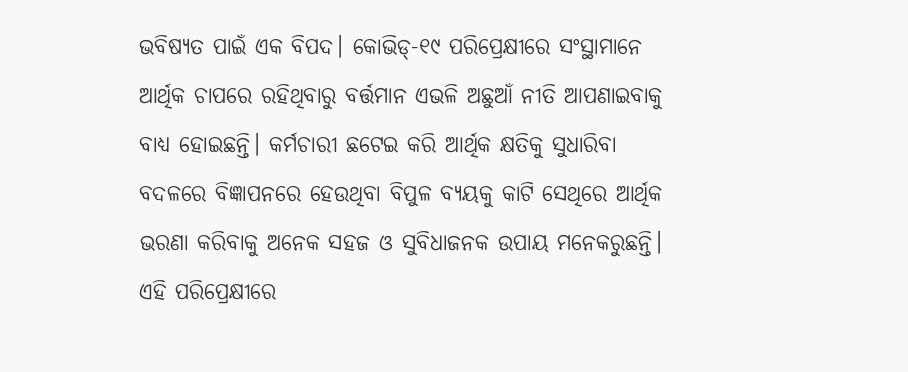ଭବିଷ୍ୟତ ପାଇଁ ଏକ ବିପଦ। କୋଭିଡ୍‌-୧୯ ପରିପ୍ରେକ୍ଷୀରେ ସଂସ୍ଥାମାନେ ଆର୍ଥିକ ଚାପରେ ରହିଥିବାରୁ ବର୍ତ୍ତମାନ ଏଭଳି ଅଛୁଆଁ ନୀତି ଆପଣାଇବାକୁ ବାଧ୍ୟ ହୋଇଛନ୍ତି। କର୍ମଚାରୀ ଛଟେଇ କରି ଆର୍ଥିକ କ୍ଷତିକୁ ସୁଧାରିବା ବଦଳରେ ବିଜ୍ଞାପନରେ ହେଉଥିବା ବିପୁଳ ବ୍ୟୟକୁ କାଟି ସେଥିରେ ଆର୍ଥିକ ଭରଣା କରିବାକୁ ଅନେକ ସହଜ ଓ ସୁବିଧାଜନକ ଉପାୟ ମନେକରୁଛନ୍ତି। ଏହି ପରିପ୍ରେକ୍ଷୀରେ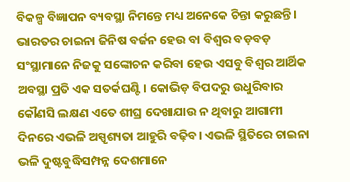ବିକଳ୍ପ ବିଜ୍ଞାପନ ବ୍ୟବସ୍ଥା ନିମନ୍ତେ ମଧ୍ୟ ଅନେକେ ଚିନ୍ତା କରୁଛନ୍ତି।
ଭାରତର ଚାଇନା ଜିନିଷ ବର୍ଜନ ହେଉ ବା ବିଶ୍ୱର ବଡ଼ବଡ଼ ସଂସ୍ଥାମାନେ ନିଜକୁ ସଙ୍କୋଚନ କରିବା ହେଉ ଏସବୁ ବିଶ୍ୱର ଆର୍ଥିକ ଅବସ୍ଥା ପ୍ରତି ଏକ ସତର୍କଘଣ୍ଟି। କୋଭିଡ଼ ବିପଦରୁ ଉଧୁରିବାର କୌଣସି ଲକ୍ଷଣ ଏତେ ଶୀଘ୍ର ଦେଖାଯାଉ ନ ଥିବାରୁ ଆଗାମୀ ଦିନରେ ଏଭଳି ଅସ୍ପୃଶ୍ୟତା ଆହୁରି ବଢ଼ିବ। ଏଭଳି ସ୍ଥିତିରେ ଚାଇନା ଭଳି ଦୁଷ୍ଟବୁଦ୍ଧିସମ୍ପନ୍ନ ଦେଶମାନେ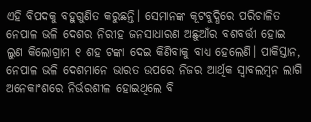ଏହି ବିପଦକୁ ବହୁଗୁଣିତ କରୁଛନ୍ତି। ସେମାନଙ୍କ କୂଟବୁଦ୍ଧିରେ ପରିଚାଳିତ ନେପାଳ ଭଳି ଦେଶର ନିରୀହ ଜନସାଧାରଣ ଅଛୁଆଁର ବଶବର୍ତ୍ତୀ ହୋଇ ଲୁଣ କିଲୋଗ୍ରାମ ୧ ଶହ ଟଙ୍କା ଦେଇ କିଣିବାକୁ ବାଧ୍ୟ ହେଲେଣି। ପାକିସ୍ତାନ, ନେପାଳ ଭଳି ଦେଶମାନେ ଭାରତ ଉପରେ ନିଜର ଆର୍ଥିକ ସ୍ବାବଲମ୍ବନ ଲାଗି ଅନେକାଂଶରେ ନିର୍ଭରଶୀଳ ହୋଇଥିଲେ ବି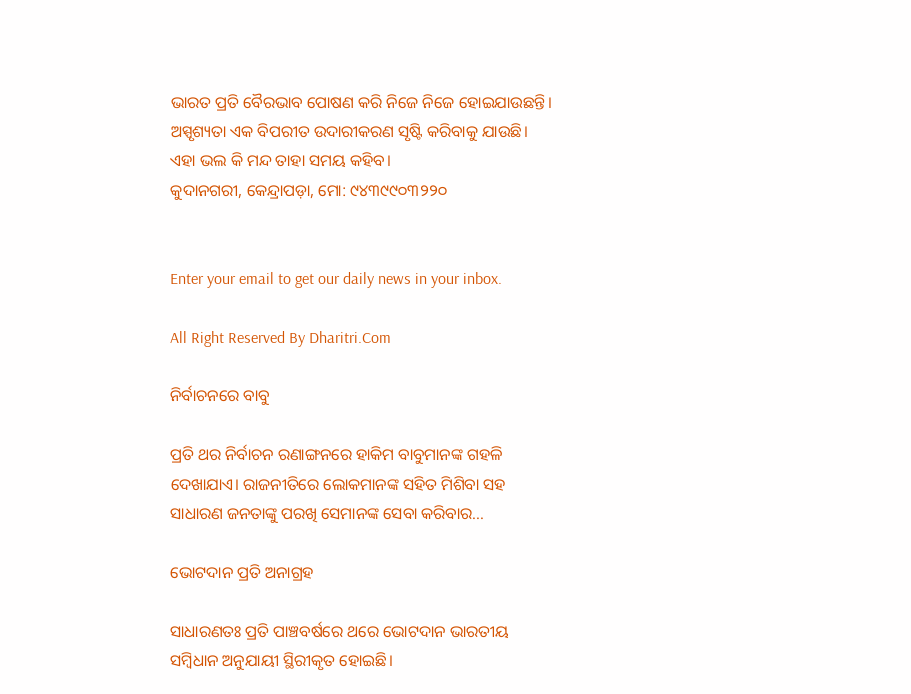ଭାରତ ପ୍ରତି ବୈରଭାବ ପୋଷଣ କରି ନିଜେ ନିଜେ ହୋଇଯାଉଛନ୍ତି। ଅସ୍ପୃଶ୍ୟତା ଏକ ବିପରୀତ ଉଦାରୀକରଣ ସୃଷ୍ଟି କରିବାକୁ ଯାଉଛି। ଏହା ଭଲ କି ମନ୍ଦ ତାହା ସମୟ କହିବ।
କୁଦାନଗରୀ, କେନ୍ଦ୍ରାପଡ଼ା, ମୋ: ୯୪୩୯୯୦୩୨୨୦


Enter your email to get our daily news in your inbox.

All Right Reserved By Dharitri.Com

ନିର୍ବାଚନରେ ବାବୁ

ପ୍ରତି ଥର ନିର୍ବାଚନ ରଣାଙ୍ଗନରେ ହାକିମ ବାବୁମାନଙ୍କ ଗହଳି ଦେଖାଯାଏ। ରାଜନୀତିରେ ଲୋକମାନଙ୍କ ସହିତ ମିଶିବା ସହ ସାଧାରଣ ଜନତାଙ୍କୁ ପରଖି ସେମାନଙ୍କ ସେବା କରିବାର...

ଭୋଟଦାନ ପ୍ରତି ଅନାଗ୍ରହ

ସାଧାରଣତଃ ପ୍ରତି ପାଞ୍ଚବର୍ଷରେ ଥରେ ଭୋଟଦାନ ଭାରତୀୟ ସମ୍ବିଧାନ ଅନୁଯାୟୀ ସ୍ଥିରୀକୃତ ହୋଇଛି।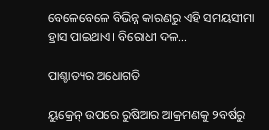ବେଳେବେଳେ ବିଭିନ୍ନ କାରଣରୁ ଏହି ସମୟସୀମା ହ୍ରାସ ପାଇଥାଏ। ବିରୋଧୀ ଦଳ...

ପାଶ୍ଚାତ୍ୟର ଅଧୋଗତି

ୟୁକ୍ରେନ୍‌ ଉପରେ ରୁଷିଆର ଆକ୍ରମଣକୁ ୨ବର୍ଷରୁ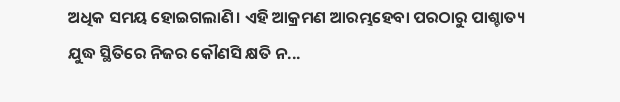ଅଧିକ ସମୟ ହୋଇଗଲାଣି। ଏହି ଆକ୍ରମଣ ଆରମ୍ଭହେବା ପରଠାରୁ ପାଶ୍ଚାତ୍ୟ ଯୁଦ୍ଧ ସ୍ଥିତିରେ ନିଜର କୌଣସି କ୍ଷତି ନ...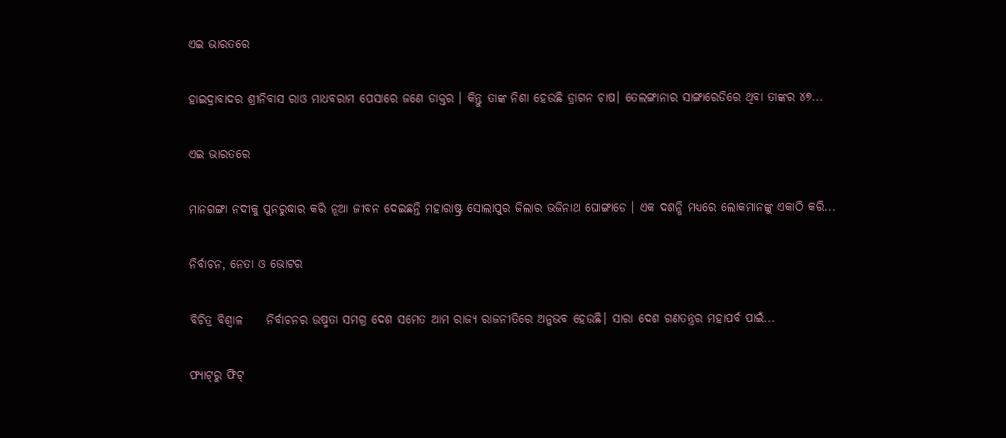ଏଇ ଭାରତରେ

ହାଇଦ୍ରାବାଦର ଶ୍ରୀନିବାସ ରାଓ ମାଧବରାମ ପେସାରେ ଜଣେ ଡାକ୍ତର । କିନ୍ତୁ ତାଙ୍କ ନିଶା ହେଉଛି ଡ୍ରାଗନ ଚାଷ। ତେଲଙ୍ଗାନାର ସାଙ୍ଗାରେଡିରେ ଥିବା ତାଙ୍କର ୪୭...

ଏଇ ଭାରତରେ

ମାନଗଙ୍ଗା ନଦୀକୁ ପୁନରୁଦ୍ଧାର କରି ନୂଆ ଜୀବନ ଦେଇଛନ୍ତି ମହାରାଷ୍ଟ୍ର ସୋଲାପୁର ଜିଲାର ଭଜିନାଥ ଘୋଙ୍ଗାଡେ । ଏକ ଦଶନ୍ଧି ମଧ୍ୟରେ ଲୋକମାନଙ୍କୁ ଏକାଠି କରି...

ନିର୍ବାଚନ, ନେତା ଓ ଭୋଟର

ବିଚିତ୍ର ବିଶ୍ୱାଳ     ନିର୍ବାଚନର ଉଷ୍ମତା ସମଗ୍ର ଦେଶ ସମେତ ଆମ ରାଜ୍ୟ ରାଜନୀତିରେ ଅନୁଭବ ହେଉଛି। ସାରା ଦେଶ ଗଣତନ୍ତ୍ରର ମହାପର୍ବ ପାଇଁ...

ଫ୍ୟାଟ୍‌ରୁ ଫିଟ୍‌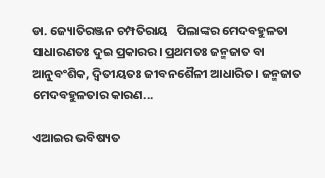ଡା. ଜ୍ୟୋତିରଞ୍ଜନ ଚମ୍ପତିରାୟ   ପିଲାଙ୍କର ମେଦବହୁଳତା ସାଧାରଣତଃ ଦୁଇ ପ୍ରକାରର। ପ୍ରଥମତଃ ଜନ୍ମଜାତ ବା ଆନୁବଂଶିକ, ଦ୍ୱିତୀୟତଃ ଜୀବନଶୈଳୀ ଆଧାରିତ। ଜନ୍ମଜାତ ମେଦବହୁଳତାର କାରଣ...

ଏଆଇର ଭବିଷ୍ୟତ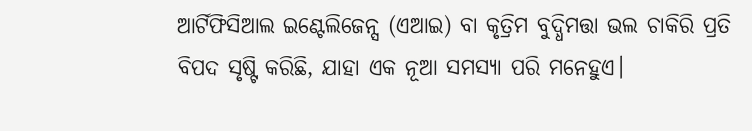ଆର୍ଟିଫିସିଆଲ ଇଣ୍ଟେଲିଜେନ୍ସ (ଏଆଇ) ବା କୃତ୍ରିମ ବୁଦ୍ଧିମତ୍ତା ଭଲ ଚାକିରି ପ୍ରତି ବିପଦ ସୃଷ୍ଟି କରିଛି, ଯାହା ଏକ ନୂଆ ସମସ୍ୟା ପରି ମନେହୁଏ।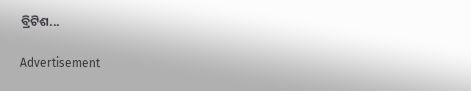ବ୍ରିଟିଶ...

Advertisement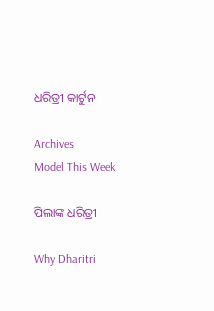ଧରିତ୍ରୀ କାର୍ଟୁନ

Archives
Model This Week

ପିଲାଙ୍କ ଧରିତ୍ରୀ

Why Dharitri